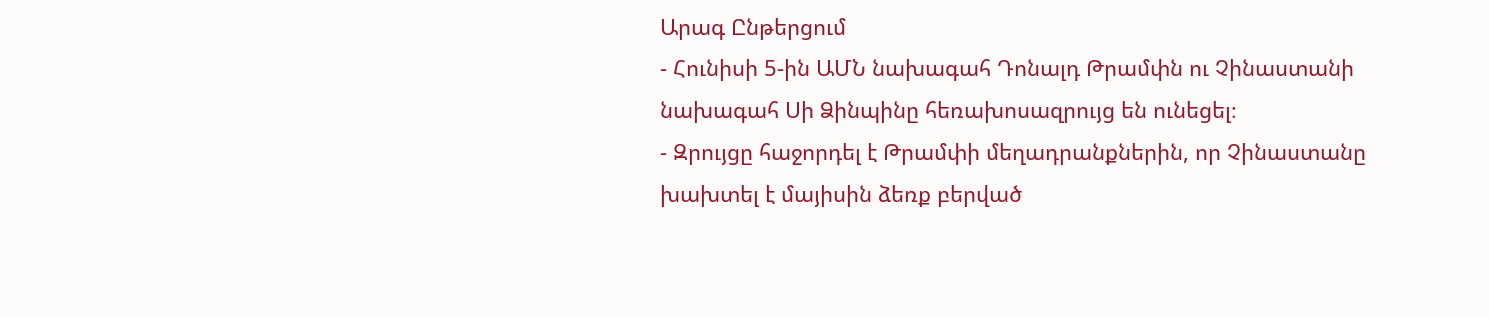Արագ Ընթերցում
- Հունիսի 5-ին ԱՄՆ նախագահ Դոնալդ Թրամփն ու Չինաստանի նախագահ Սի Ձինպինը հեռախոսազրույց են ունեցել։
- Զրույցը հաջորդել է Թրամփի մեղադրանքներին, որ Չինաստանը խախտել է մայիսին ձեռք բերված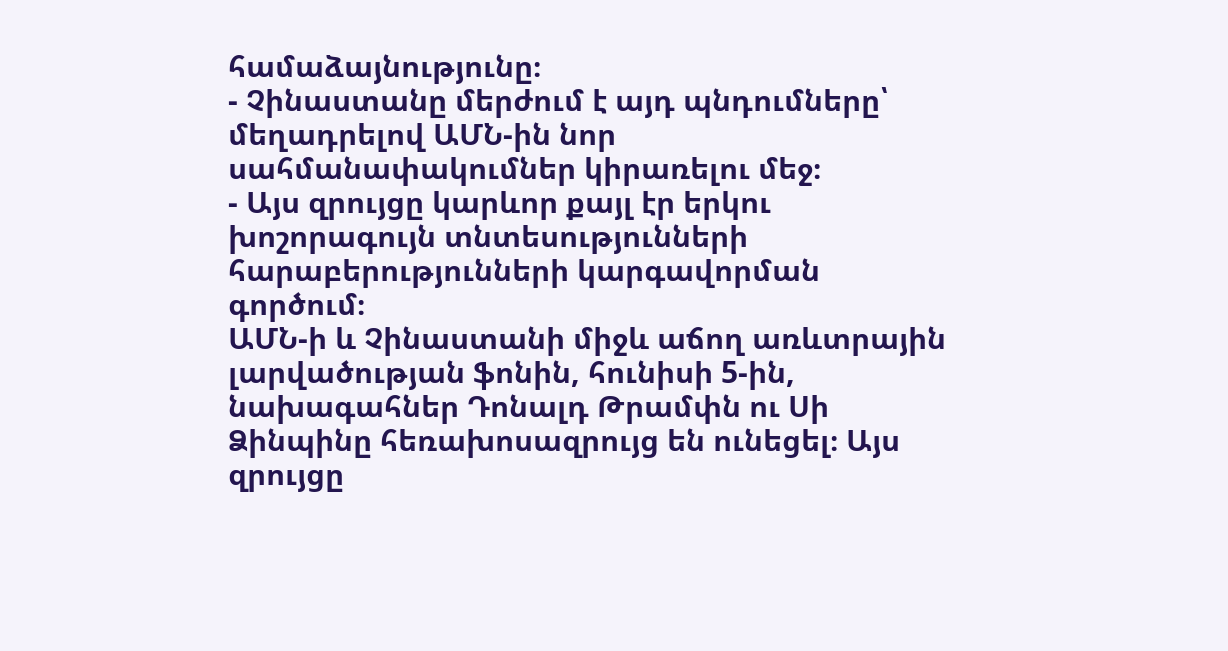համաձայնությունը։
- Չինաստանը մերժում է այդ պնդումները՝ մեղադրելով ԱՄՆ-ին նոր սահմանափակումներ կիրառելու մեջ։
- Այս զրույցը կարևոր քայլ էր երկու խոշորագույն տնտեսությունների հարաբերությունների կարգավորման գործում։
ԱՄՆ-ի և Չինաստանի միջև աճող առևտրային լարվածության ֆոնին, հունիսի 5-ին, նախագահներ Դոնալդ Թրամփն ու Սի Ձինպինը հեռախոսազրույց են ունեցել։ Այս զրույցը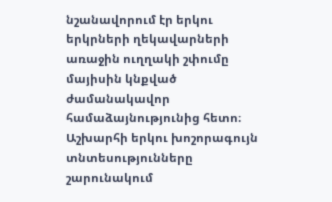նշանավորում էր երկու երկրների ղեկավարների առաջին ուղղակի շփումը մայիսին կնքված ժամանակավոր համաձայնությունից հետո։ Աշխարհի երկու խոշորագույն տնտեսությունները շարունակում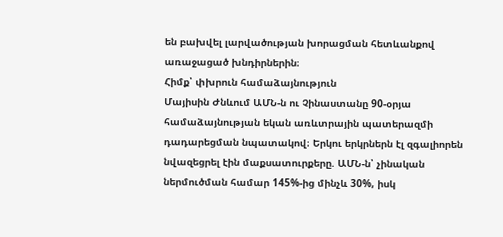են բախվել լարվածության խորացման հետևանքով առաջացած խնդիրներին։
Հիմք՝ փխրուն համաձայնություն
Մայիսին Ժնևում ԱՄՆ-ն ու Չինաստանը 90-օրյա համաձայնության եկան առևտրային պատերազմի դադարեցման նպատակով։ Երկու երկրներն էլ զգալիորեն նվազեցրել էին մաքսատուրքերը. ԱՄՆ-ն՝ չինական ներմուծման համար 145%-ից մինչև 30%, իսկ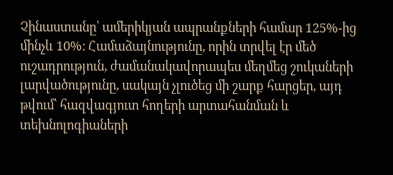Չինաստանը՝ ամերիկյան ապրանքների համար 125%-ից մինչև 10%։ Համաձայնությունը, որին տրվել էր մեծ ուշադրություն, ժամանակավորապես մեղմեց շուկաների լարվածությունը, սակայն չլուծեց մի շարք հարցեր, այդ թվում՝ հազվագյուտ հողերի արտահանման և տեխնոլոգիաների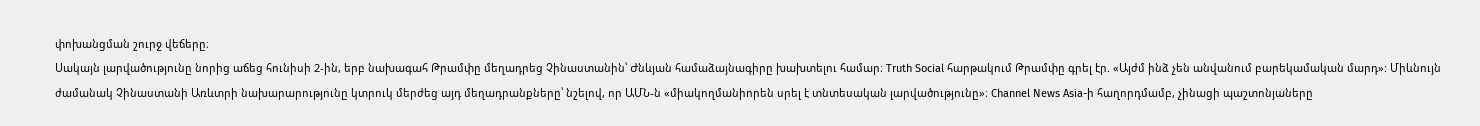փոխանցման շուրջ վեճերը։
Սակայն լարվածությունը նորից աճեց հունիսի 2-ին, երբ նախագահ Թրամփը մեղադրեց Չինաստանին՝ Ժնևյան համաձայնագիրը խախտելու համար։ Truth Social հարթակում Թրամփը գրել էր. «Այժմ ինձ չեն անվանում բարեկամական մարդ»: Միևնույն ժամանակ Չինաստանի Առևտրի նախարարությունը կտրուկ մերժեց այդ մեղադրանքները՝ նշելով, որ ԱՄՆ-ն «միակողմանիորեն սրել է տնտեսական լարվածությունը»։ Channel News Asia-ի հաղորդմամբ, չինացի պաշտոնյաները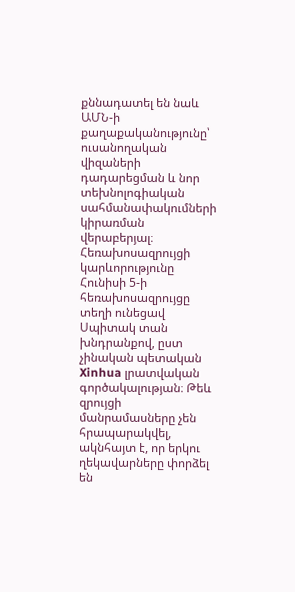քննադատել են նաև ԱՄՆ-ի քաղաքականությունը՝ ուսանողական վիզաների դադարեցման և նոր տեխնոլոգիական սահմանափակումների կիրառման վերաբերյալ։
Հեռախոսազրույցի կարևորությունը
Հունիսի 5-ի հեռախոսազրույցը տեղի ունեցավ Սպիտակ տան խնդրանքով, ըստ չինական պետական Xinhua լրատվական գործակալության։ Թեև զրույցի մանրամասները չեն հրապարակվել, ակնհայտ է, որ երկու ղեկավարները փորձել են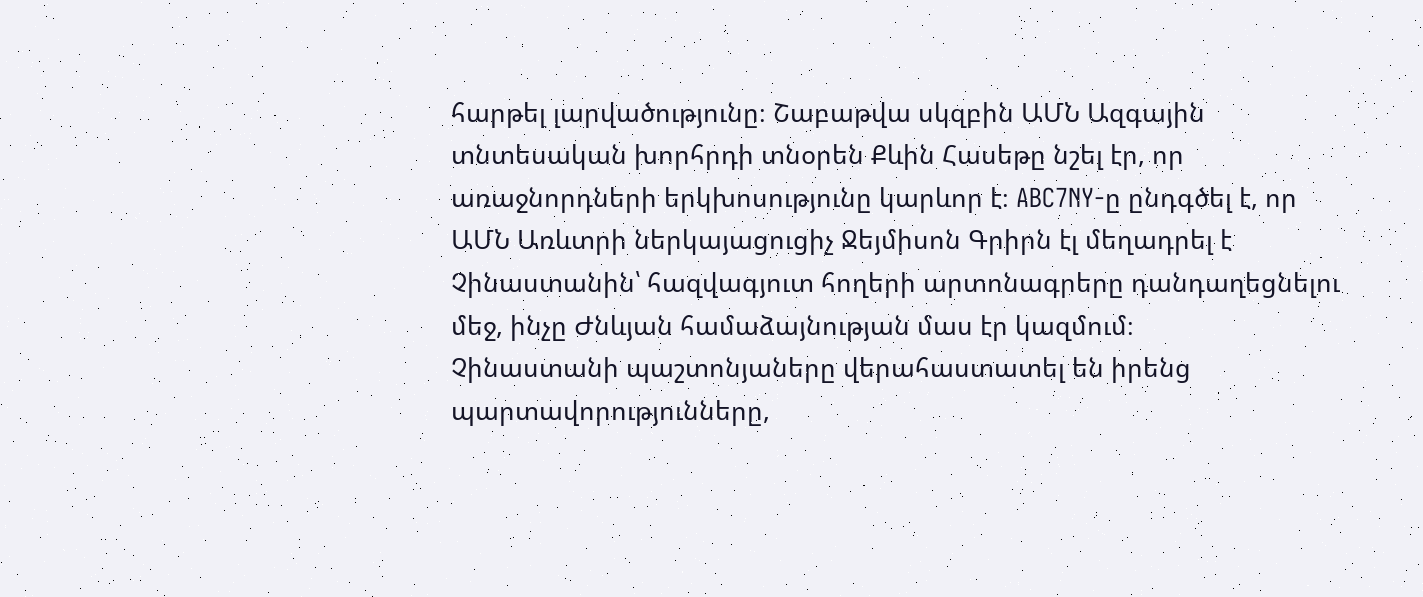հարթել լարվածությունը։ Շաբաթվա սկզբին ԱՄՆ Ազգային տնտեսական խորհրդի տնօրեն Քևին Հասեթը նշել էր, որ առաջնորդների երկխոսությունը կարևոր է։ ABC7NY-ը ընդգծել է, որ ԱՄՆ Առևտրի ներկայացուցիչ Ջեյմիսոն Գրիրն էլ մեղադրել է Չինաստանին՝ հազվագյուտ հողերի արտոնագրերը դանդաղեցնելու մեջ, ինչը Ժնևյան համաձայնության մաս էր կազմում։
Չինաստանի պաշտոնյաները վերահաստատել են իրենց պարտավորությունները,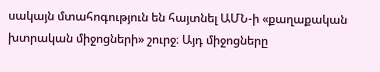սակայն մտահոգություն են հայտնել ԱՄՆ-ի «քաղաքական խտրական միջոցների» շուրջ։ Այդ միջոցները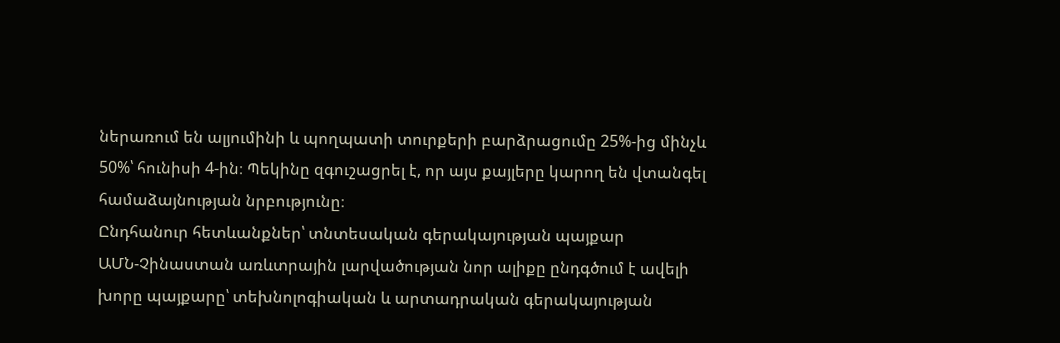ներառում են ալյումինի և պողպատի տուրքերի բարձրացումը 25%-ից մինչև 50%՝ հունիսի 4-ին։ Պեկինը զգուշացրել է, որ այս քայլերը կարող են վտանգել համաձայնության նրբությունը։
Ընդհանուր հետևանքներ՝ տնտեսական գերակայության պայքար
ԱՄՆ-Չինաստան առևտրային լարվածության նոր ալիքը ընդգծում է ավելի խորը պայքարը՝ տեխնոլոգիական և արտադրական գերակայության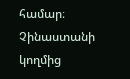համար։ Չինաստանի կողմից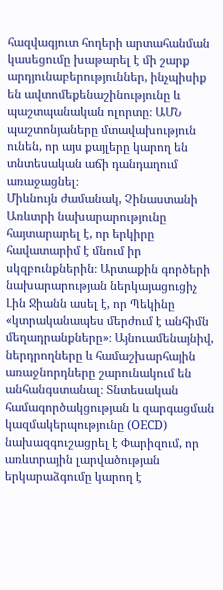հազվագյուտ հողերի արտահանման կասեցումը խաթարել է մի շարք արդյունաբերություններ, ինչպիսիք են ավտոմեքենաշինությունը և պաշտպանական ոլորտը։ ԱՄՆ պաշտոնյաները մտավախություն ունեն, որ այս քայլերը կարող են տնտեսական աճի դանդաղում առաջացնել։
Միևնույն ժամանակ, Չինաստանի Առևտրի նախարարությունը հայտարարել է, որ երկիրը հավատարիմ է մնում իր սկզբունքներին։ Արտաքին գործերի նախարարության ներկայացուցիչ Լին Ջիանն ասել է, որ Պեկինը «կտրականապես մերժում է անհիմն մեղադրանքները»։ Այնուամենայնիվ, ներդրողները և համաշխարհային առաջնորդները շարունակում են անհանգստանալ։ Տնտեսական համագործակցության և զարգացման կազմակերպությունը (OECD) նախազգուշացրել է Փարիզում, որ առևտրային լարվածության երկարաձգումը կարող է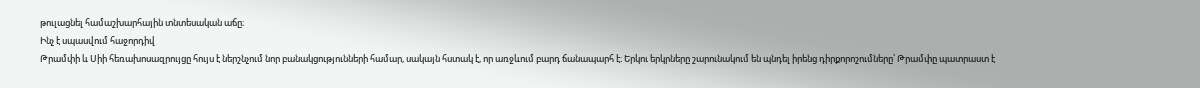թուլացնել համաշխարհային տնտեսական աճը։
Ինչ է սպասվում հաջորդիվ
Թրամփի և Սիի հեռախոսազրույցը հույս է ներշնչում նոր բանակցությունների համար, սակայն հստակ է, որ առջևում բարդ ճանապարհ է։ Երկու երկրները շարունակում են պնդել իրենց դիրքորոշումները՝ Թրամփը պատրաստ է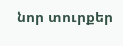նոր տուրքեր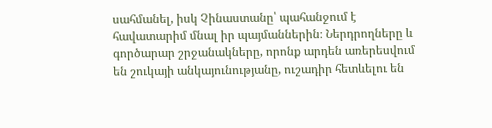սահմանել, իսկ Չինաստանը՝ պահանջում է հավատարիմ մնալ իր պայմաններին։ Ներդրողները և գործարար շրջանակները, որոնք արդեն առերեսվում են շուկայի անկայունությանը, ուշադիր հետևելու են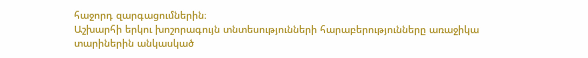հաջորդ զարգացումներին։
Աշխարհի երկու խոշորագույն տնտեսությունների հարաբերությունները առաջիկա տարիներին անկասկած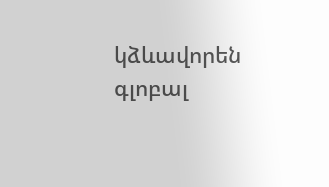կձևավորեն գլոբալ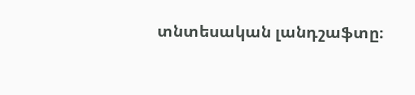տնտեսական լանդշաֆտը։